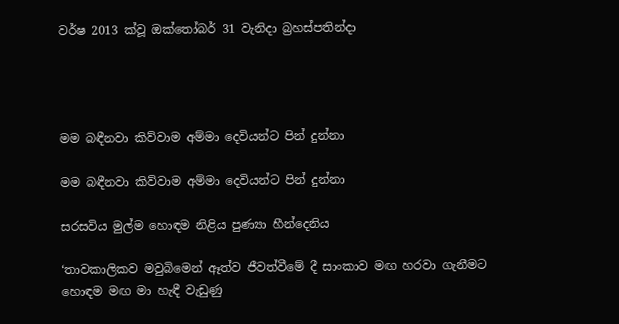වර්ෂ 2013 ක්වූ ඔක්තෝබර් 31 වැනිදා බ්‍රහස්පතින්දා




මම බඳීනවා කිව්වාම අම්මා දෙවියන්ට පින් දුන්නා

මම බඳීනවා කිව්වාම අම්මා දෙවියන්ට පින් දුන්නා

සරසවිය මුල්ම හොඳම නිළිය පුණ්‍යා හීන්දෙනිය

‘තාවකාලිකව මවුබිමෙන් ඈත්ව ජීවත්වීමේ දී සාංකාව මඟ හරවා ගැනීමට හොඳම මඟ මා හැඳී වැඩුණු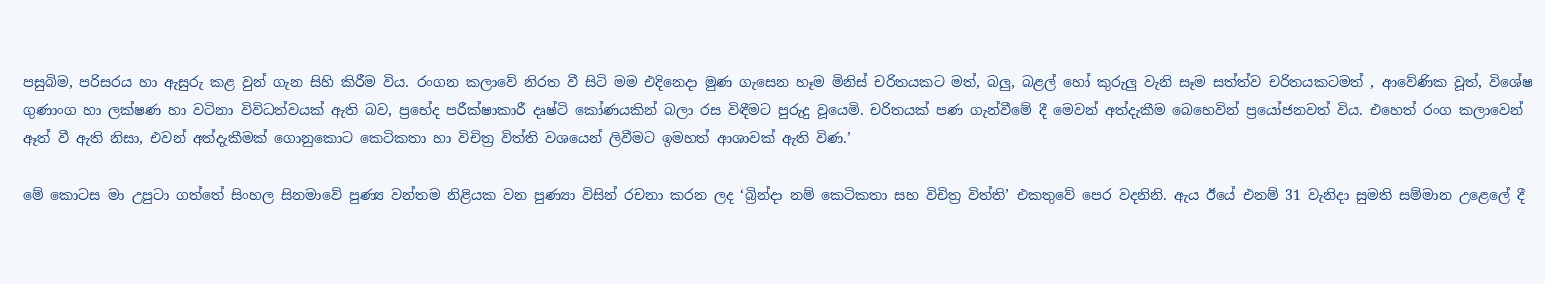පසුබිම, පරිසරය හා ඇසුරු කළ වුන් ගැන සිහි කිරීම විය. රංගන කලාවේ නිරත වී සිටි මම එදිනෙදා මුණ ගැසෙන හෑම මිනිස් චරිතයකට මත්, බලු, බළල් හෝ කුරුලු වැනි සෑම සත්ත්ව චරිතයකටමත් , ආවේණික වූත්, විශේෂ ගුණාංග හා ලක්ෂණ හා වටිනා විවිධත්වයක් ඇති බව, ප්‍රභේද පරීක්ෂාකාරී දෘෂ්ටි කෝණයකින් බලා රස විඳීමට පුරුදු වූයෙමි. චරිතයක් පණ ගැන්වීමේ දී මෙවන් අත්දැකීම බෙහෙවින් ප්‍රයෝජනවත් විය. එහෙත් රංග කලාවෙන් ඈත් වී ඇති නිසා, එවන් අත්දැකීමක් ගොනුකොට කෙටිකතා හා විචිත්‍ර විත්ති වශයෙන් ලිවීමට ඉමහත් ආශාවක් ඇති විණ.’

මේ කොටස මා උපුටා ගත්තේ සිංහල සිනමාවේ පුණ්‍ය වන්තම නිළියක වන පුණ්‍යා විසින් රචනා කරන ලද ‘බ්‍රින්දා නම් කෙටිකතා සහ විචිත්‍ර විත්ති’ එකතුවේ පෙර වදනිනි. ඇය ඊයේ එනම් 31 වැනිදා සුමති සම්මාන උළෙලේ දී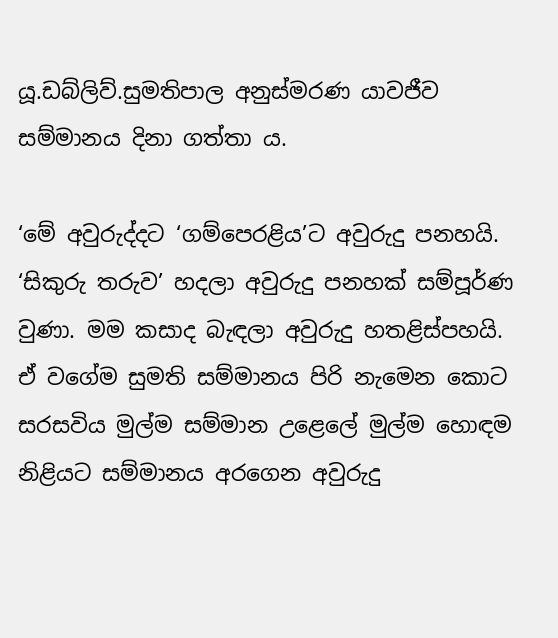යූ.ඩබ්ලිව්.සුමතිපාල අනුස්මරණ යාවජීව සම්මානය දිනා ගත්තා ය.

‘මේ අවුරුද්දට ‘ගම්පෙරළිය’ට අවුරුදු පනහයි. ‘සිකුරු තරුව’ හදලා අවුරුදු පනහක් සම්පූර්ණ වුණා. මම කසාද බැඳලා අවුරුදු හතළිස්පහයි. ඒ වගේම සුමති සම්මානය පිරි නැමෙන කොට සරසවිය මුල්ම සම්මාන උළෙලේ මුල්ම හොඳම නිළියට සම්මානය අරගෙන අවුරුදු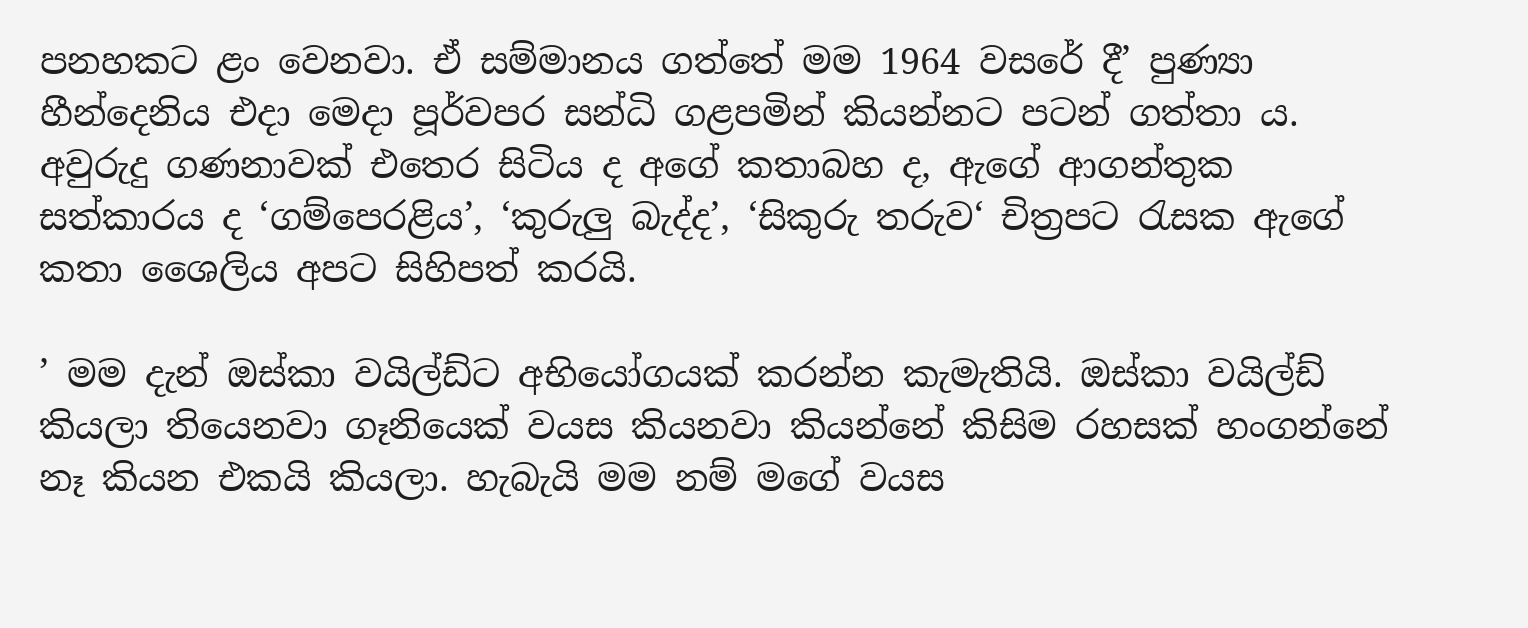පනහකට ළං වෙනවා. ඒ සම්මානය ගත්තේ මම 1964 වසරේ දී’ පුණ්‍යා හීන්දෙනිය එදා මෙදා පූර්වපර සන්ධි ගළපමින් කියන්නට පටන් ගත්තා ය. අවුරුදු ගණනාවක් එතෙර සිටිය ද අගේ කතාබහ ද, ඇගේ ආගන්තුක සත්කාරය ද ‘ගම්පෙරළිය’, ‘කුරුලු බැද්ද’, ‘සිකුරු තරුව‘ චිත්‍රපට රැසක ඇගේ කතා ශෛලිය අපට සිහිපත් කරයි.

’ මම දැන් ඔස්කා වයිල්ඩ්ට අභියෝගයක් කරන්න කැමැතියි. ඔස්කා වයිල්ඩ් කියලා තියෙනවා ගෑනියෙක් වයස කියනවා කියන්නේ කිසිම රහසක් හංගන්නේ නෑ කියන එකයි කියලා. හැබැයි මම නම් මගේ වයස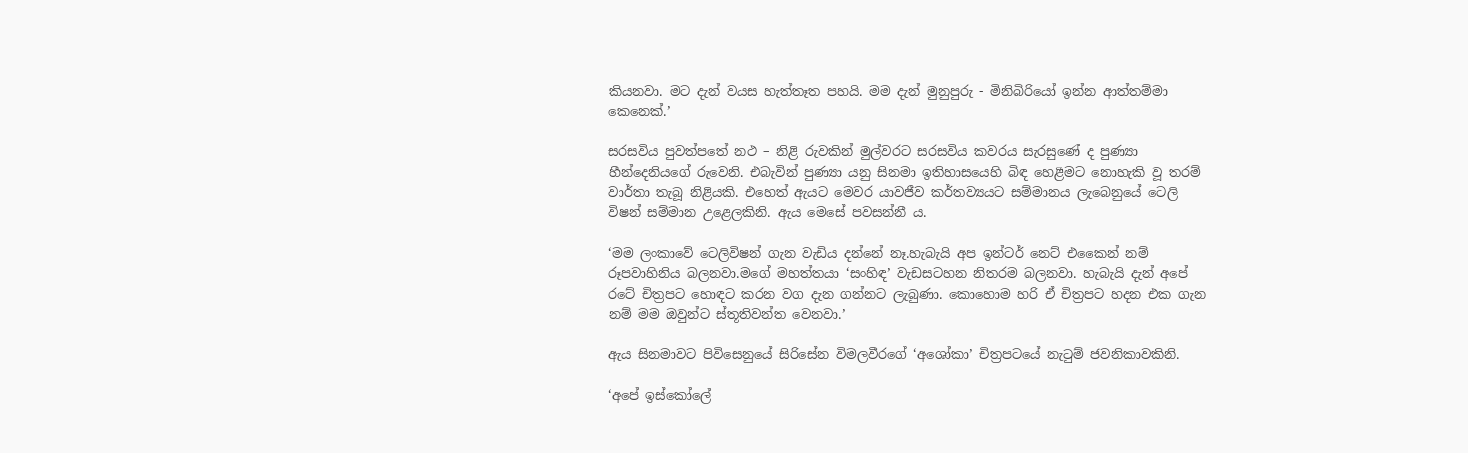කියනවා. මට දැන් වයස හැත්තෑත පහයි. මම දැන් මුනුපුරු - මිනිබිරියෝ ඉන්න ආත්තම්මා කෙනෙක්.’

සරසවිය පුවත්පතේ නථ – නිළි රුවකින් මුල්වරට සරසවිය කවරය සැරසුණේ ද පුණ්‍යා හීන්දෙනියගේ රුවෙනි. එබැවින් පුණ්‍යා යනු සිනමා ඉතිහාසයෙහි බිඳ හෙළීමට නොහැකි වූ තරම් වාර්තා තැබූ නිළියකි. එහෙත් ඇයට මෙවර යාවජීව කර්තව්‍යයට සම්මානය ලැබෙනුයේ ටෙලි විෂන් සම්මාන උළෙලකිනි. ඇය මෙසේ පවසන්නී ය.

‘මම ලංකාවේ ටෙලිවිෂන් ගැන වැඩිය දන්නේ නෑ.හැබැයි අප ඉන්ටර් නෙට් එකෛන් නම් රූපවාහිනිය බලනවා.මගේ මහත්තයා ‘සංහිඳ’ වැඩසටහන නිතරම බලනවා. හැබැයි දැන් අපේ රටේ චිත්‍රපට හොඳට කරන වග දැන ගන්නට ලැබුණා. කොහොම හරි ඒ චිත්‍රපට හදන එක ගැන නම් මම ඔවුන්ට ස්තූතිවන්ත වෙනවා.’

ඇය සිනමාවට පිවිසෙනුයේ සිරිසේන විමලවීරගේ ‘අශෝකා’ චිත්‍රපටයේ නැටුම් ජවනිකාවකිනි.

‘අපේ ඉස්කෝලේ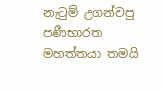නැටුම් උගන්වපු පණීභාරත මහත්තයා තමයි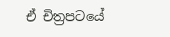ඒ චිත්‍රපටයේ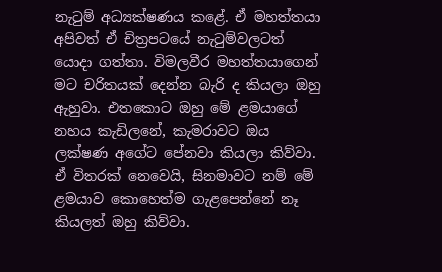නැටුම් අධ්‍යක්ෂණය කළේ. ඒ මහත්තයා අපිවත් ඒ චිත්‍රපටයේ නැටුම්වලටත් යොදා ගත්තා. විමලවීර මහත්තයාගෙන් මට චරිතයක් දෙන්න බැරි ද කියලා ඔහු ඇහුවා. එතකොට ඔහු මේ ළමයාගේ නහය කැඩිලනේ, කැමරාවට ඔය ලක්ෂණ අගේට පේනවා කියලා කිව්වා. ඒ විතරක් නෙවෙයි, සිනමාවට නම් මේ ළමයාව කොහෙත්ම ගැළපෙන්නේ නෑ කියලත් ඔහු කිව්වා.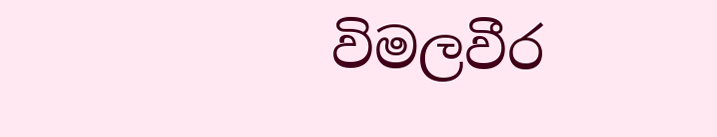විමලවීර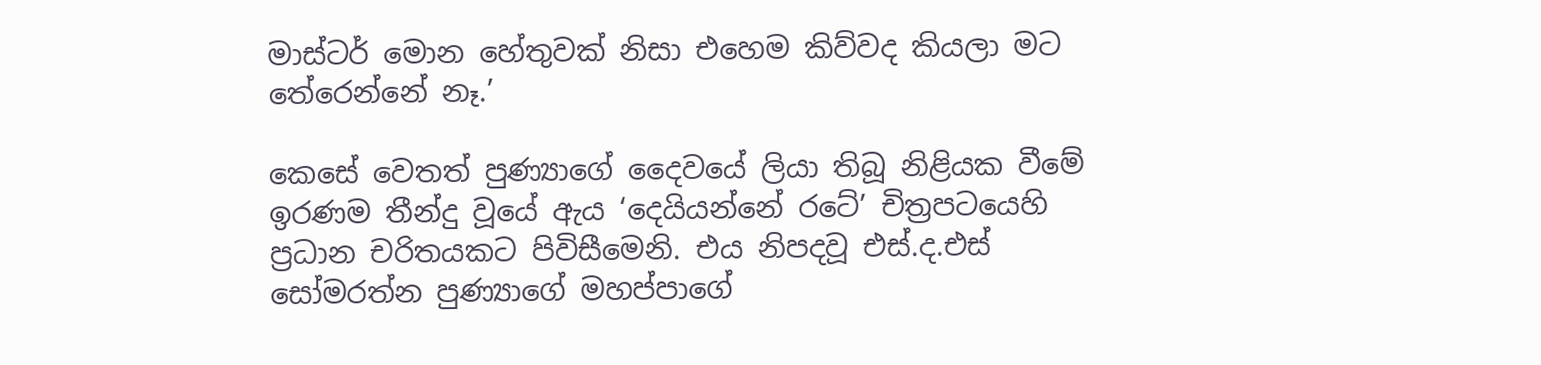මාස්ටර් මොන හේතුවක් නිසා එහෙම කිව්වද කියලා මට තේරෙන්නේ නෑ.’

කෙසේ වෙතත් පුණ්‍යාගේ දෛවයේ ලියා තිබූ නිළියක වීමේ ඉරණම තීන්දු වූයේ ඇය ‘දෙයියන්නේ රටේ’ චිත්‍රපටයෙහි ප්‍රධාන චරිතයකට පිවිසීමෙනි. එය නිපදවූ එස්.ද.එස් සෝමරත්න පුණ්‍යාගේ මහප්පාගේ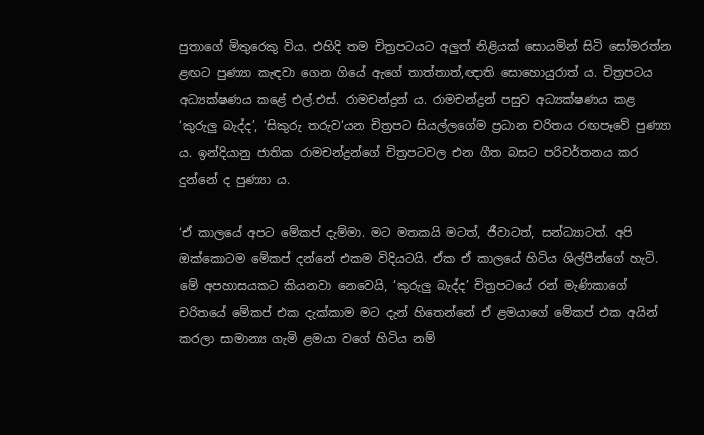පුතාගේ මිතුරෙකු විය. එහිදි තම චිත්‍රපටයට අලුත් නිළියක් සොයමින් සිටි සෝමරත්න ළඟට පුණ්‍යා කැඳවා ගෙන ගියේ ඇගේ තාත්තාත්,ඥාති සොහොයුරාත් ය. චිත්‍රපටය අධ්‍යක්ෂණය කළේ එල්.එස්. රාමචන්ද්‍රන් ය. රාමචන්ද්‍රන් පසුව අධ්‍යක්ෂණය කළ ‘කුරුලු බැද්ද’, ‘සිකුරු තරුව‘යන චිත්‍රපට සියල්ලගේම ප්‍රධාන චරිතය රඟපෑවේ පුණ්‍යා ය. ඉන්දියානු ජාතික රාමචන්ද්‍රන්ගේ චිත්‍රපටවල එන ගීත බසට පරිවර්තනය කර දුන්නේ ද පුණ්‍යා ය.

‘ඒ කාලයේ අපට මේකප් දැම්මා. මට මතකයි මටත්, ජීවාටත්, සන්ධ්‍යාටත්. අපි ඔක්කොටම මේකප් දන්නේ එකම විදියටයි. ඒක ඒ කාලයේ හිටිය ශිල්පීන්ගේ හැටි. මේ අපහාසයකට කියනවා නෙවෙයි, ‘කුරුලු බැද්ද’ චිත්‍රපටයේ රන් මැණිකාගේ චරිතයේ මේකප් එක දැක්කාම මට දැන් හිතෙන්නේ ඒ ළමයාගේ මේකප් එක අයින් කරලා සාමාන්‍ය ගැමි ළමයා වගේ හිටිය නම්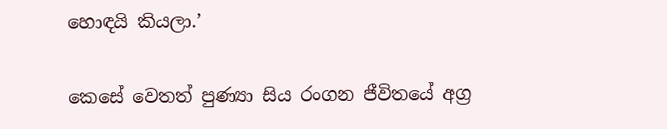හොඳයි කියලා.’

කෙසේ වෙතත් පුණ්‍යා සිය රංගන ජීවිතයේ අග්‍ර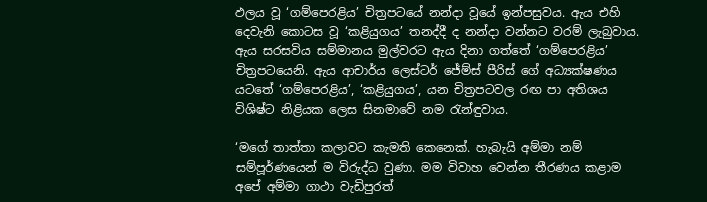ඵලය වූ ‘ගම්පෙරළිය’ චිත්‍රපටයේ නන්දා වූයේ ඉන්පසුවය. ඇය එහි දෙවැනි කොටස වූ ‘කළියුගය’ තනද්දී ද නන්දා වන්නට වරම් ලැබුවාය. ඇය සරසවිය සම්මානය මුල්වරට ඇය දිනා ගත්තේ ‘ගම්පෙරළිය’ චිත්‍රපටයෙනි. ඇය ආචාර්ය ලෙස්ටර් ජේම්ස් පීරිස් ගේ අධ්‍යක්ෂණය යටතේ ‘ගම්පෙරළිය’, ‘කළියුගය’, යන චිත්‍රපටවල රඟ පා අතිශය විශිෂ්ට නිළියක ලෙස සිනමාවේ නම රැන්ඳුවාය.

‘මගේ තාත්තා කලාවට කැමති කෙනෙක්. හැබැයි අම්මා නම් සම්පූර්ණයෙන් ම විරුද්ධ වුණා. මම විවාහ වෙන්න තීරණය කළාම අපේ අම්මා ගාථා වැඩිපුරත්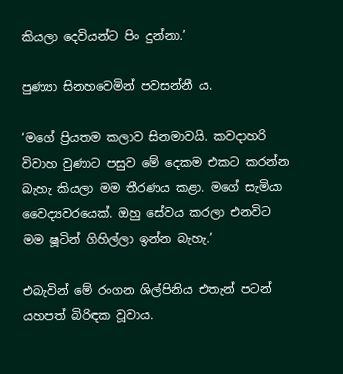කියලා දෙවියන්ට පිං දුන්නා.’

පුණ්‍යා සිනහවෙමින් පවසන්නී ය.

‘මගේ ප්‍රියතම කලාව සිනමාවයි. කවදාහරි විවාහ වුණාට පසුව මේ දෙකම එකට කරන්න බැහැ කියලා මම තීරණය කළා. මගේ සැමියා වෛද්‍යවරයෙක්. ඔහු සේවය කරලා එනවිට මම ෂූටින් ගිහිල්ලා ඉන්න බැහැ.’

එබැවින් මේ රංගන ශිල්පිනිය එතැන් පටන් යහපත් බිරිඳක වූවාය.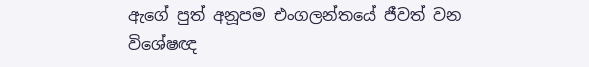ඇගේ පුත් අනූපම එංගලන්තයේ ජීවත් වන විශේෂඥ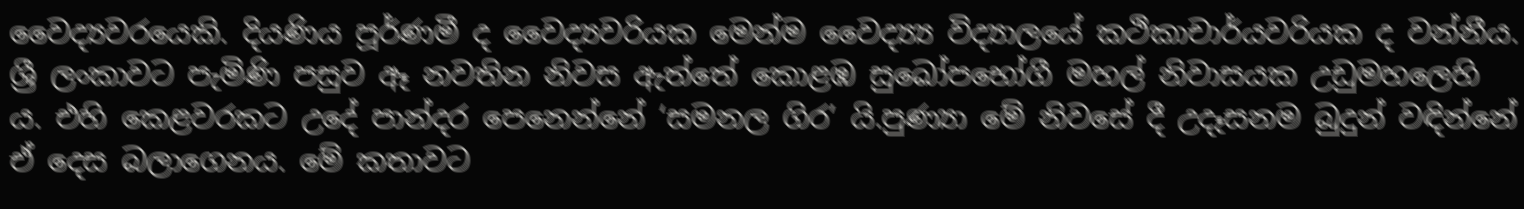වෛද්‍යවරයෙකි. දියණිය පූර්ණමී ද වෛද්‍යවරියක මෙන්ම වෛද්‍ය්‍ය විද්‍යාලයේ කථිකාචාර්යවරියක ද වන්නීය. ශ්‍රී ලංකාවට පැමිණි පසුව ඈ නවතින නිවස ඇත්තේ කොළඹ සුඛෝපභෝගී මහල් නිවාසයක උඩුමහලෙහි ය. එහි කෙළවරකට උදේ පාන්දර පෙනෙන්නේ ‘සමනල ගිර’ යි.පුණ්‍යා මේ නිවසේ දී උදෑසනම බුදුන් වඳින්නේ ඒ දෙස බලාගෙනය. මේ කතාවට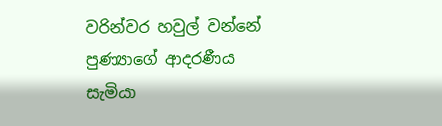වරින්වර හවුල් වන්නේ පුණ්‍යාගේ ආදරණීය සැමියා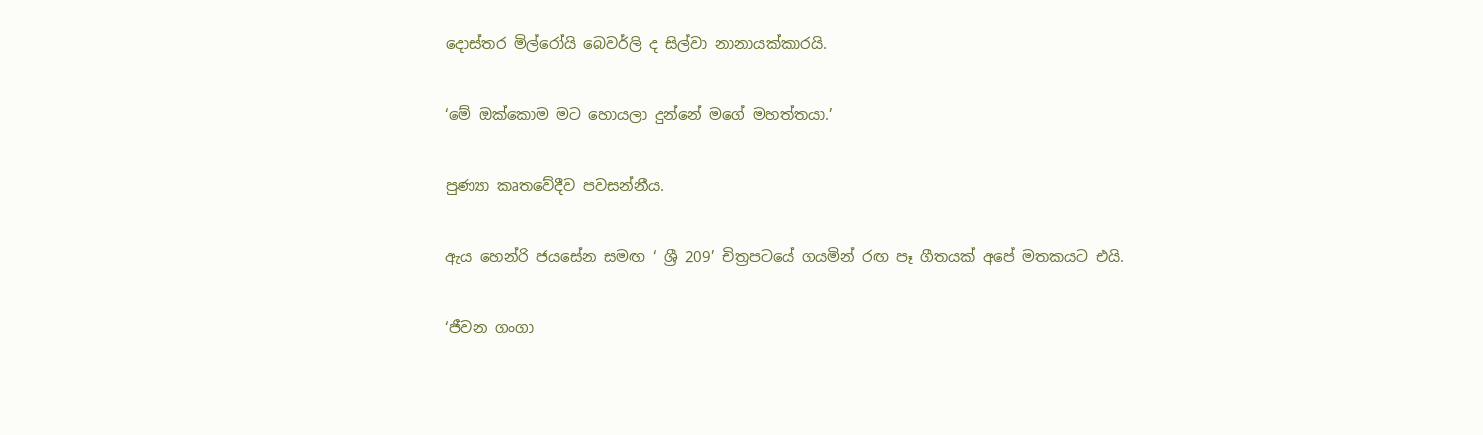දොස්තර මිල්රෝයි බෙවර්ලි ද සිල්වා නානායක්කාරයි.

‘මේ ඔක්කොම මට හොයලා දුන්නේ මගේ මහත්තයා.’

පුණ්‍යා කෘතවේදීව පවසන්නීය.

ඇය හෙන්රි ජයසේන සමඟ ‘ ශ්‍රී 209’ චිත්‍රපටයේ ගයමින් රඟ පෑ ගීතයක් අපේ මතකයට එයි.

‘ජීවන ගංගා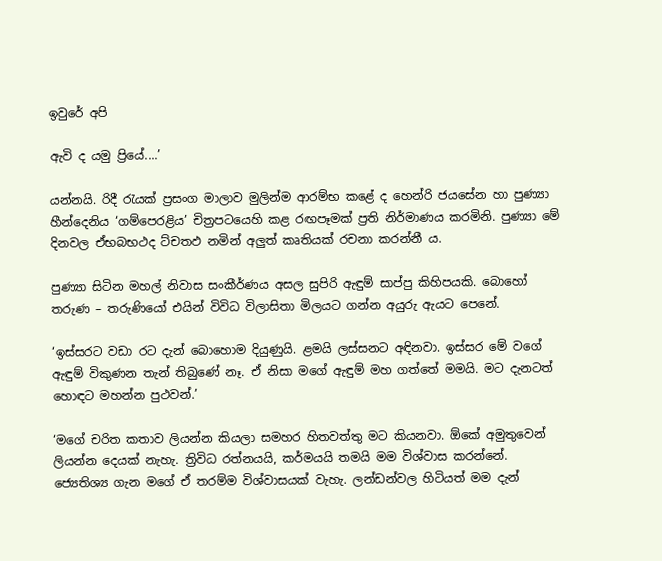ඉවුරේ අපි

ඇවි ද යමු ප්‍රියේ....’

යන්නයි. රිදී රැයක් ප්‍රසංග මාලාව මුලින්ම ආරම්භ කළේ ද හෙන්රි ජයසේන හා පුණ්‍යා හීන්දෙනිය ‘ගම්පෙරළිය’ චිත්‍රපටයෙහි කළ රඟපෑමක් ප්‍රති නිර්මාණය කරමිනි. පුණ්‍යා මේ දිනවල ඒභබභථද ට්චතඵ නමින් අලුත් කෘතියක් රචනා කරන්නී ය.

පුණ්‍යා සිටින මහල් නිවාස සංකීර්ණය අසල සුපිරි ඇඳුම් සාප්පු කිහිපයකි. බොහෝ තරුණ – තරුණියෝ එයින් විවිධ විලාසිතා මිලයට ගන්න අයුරු ඇයට පෙනේ.

‘ඉස්සරට වඩා රට දැන් බොහොම දියුණුයි. ළමයි ලස්සනට අඳිනවා. ඉස්සර මේ වගේ ඇඳුම් විකුණන තැන් තිබුණේ නෑ. ඒ නිසා මගේ ඇඳුම් මහ ගත්තේ මමයි. මට දැනටත් හොඳට මහන්න පුථවන්.’

‘මගේ චරිත කතාව ලියන්න කියලා සමහර හිතවත්තු මට කියනවා. ඕකේ අමුතුවෙන් ලියන්න දෙයක් නැහැ. ත්‍රිවිධ රත්නයයි, කර්මයයි තමයි මම විශ්වාස කරන්නේ. ජ්‍යෙතිශ්‍ය ගැන මගේ ඒ තරම්ම විශ්වාසයක් වැහැ. ලන්ඩන්වල හිටියත් මම දැන්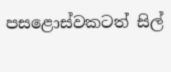පසළොස්වකටත් සිල්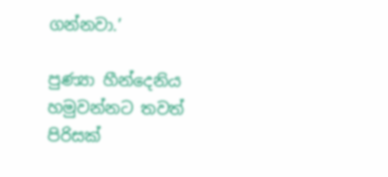ගන්නවා.’

පුණ්‍යා හීන්දෙනිය හමුවන්නට තවත් පිරිසක්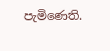පැමිණෙති.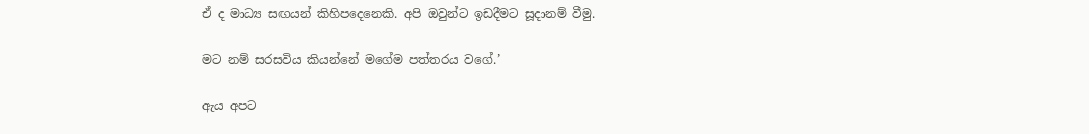ඒ ද මාධ්‍ය සඟයන් කිහිපදෙනෙකි. අපි ඔවුන්ට ඉඩදීමට සූදානම් වීමු.

මට නම් සරසවිය කියන්නේ මගේම පත්තරය වගේ.’

ඇය අපට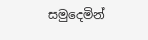සමුදෙමින්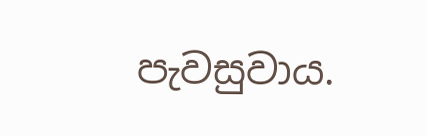පැවසුවාය.